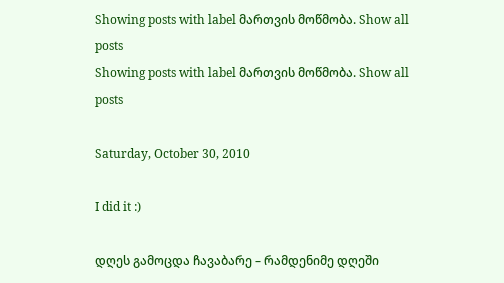Showing posts with label მართვის მოწმობა. Show all posts
Showing posts with label მართვის მოწმობა. Show all posts

Saturday, October 30, 2010

I did it :)

დღეს გამოცდა ჩავაბარე – რამდენიმე დღეში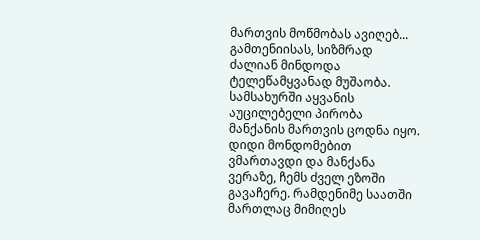მართვის მოწმობას ავიღებ...
გამთენიისას, სიზმრად ძალიან მინდოდა ტელეწამყვანად მუშაობა. სამსახურში აყვანის აუცილებელი პირობა მანქანის მართვის ცოდნა იყო. დიდი მონდომებით ვმართავდი და მანქანა ვერაზე, ჩემს ძველ ეზოში გავაჩერე. რამდენიმე საათში მართლაც მიმიღეს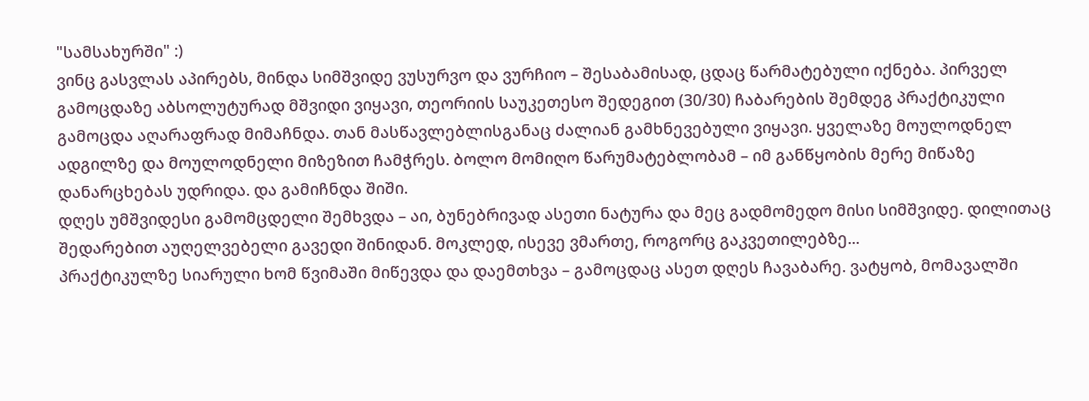"სამსახურში" :)
ვინც გასვლას აპირებს, მინდა სიმშვიდე ვუსურვო და ვურჩიო – შესაბამისად, ცდაც წარმატებული იქნება. პირველ გამოცდაზე აბსოლუტურად მშვიდი ვიყავი, თეორიის საუკეთესო შედეგით (30/30) ჩაბარების შემდეგ პრაქტიკული გამოცდა აღარაფრად მიმაჩნდა. თან მასწავლებლისგანაც ძალიან გამხნევებული ვიყავი. ყველაზე მოულოდნელ ადგილზე და მოულოდნელი მიზეზით ჩამჭრეს. ბოლო მომიღო წარუმატებლობამ – იმ განწყობის მერე მიწაზე დანარცხებას უდრიდა. და გამიჩნდა შიში.
დღეს უმშვიდესი გამომცდელი შემხვდა – აი, ბუნებრივად ასეთი ნატურა და მეც გადმომედო მისი სიმშვიდე. დილითაც შედარებით აუღელვებელი გავედი შინიდან. მოკლედ, ისევე ვმართე, როგორც გაკვეთილებზე...
პრაქტიკულზე სიარული ხომ წვიმაში მიწევდა და დაემთხვა – გამოცდაც ასეთ დღეს ჩავაბარე. ვატყობ, მომავალში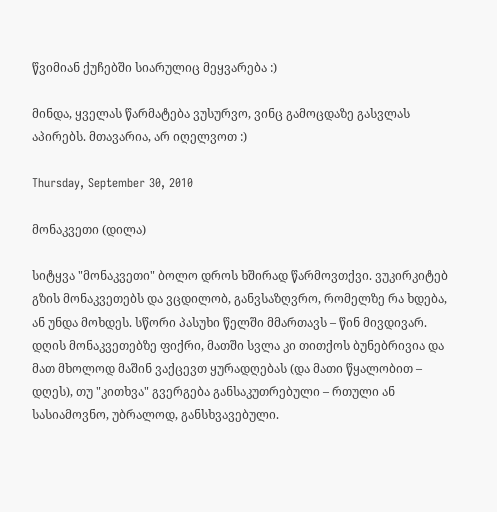წვიმიან ქუჩებში სიარულიც მეყვარება :)

მინდა, ყველას წარმატება ვუსურვო, ვინც გამოცდაზე გასვლას აპირებს. მთავარია, არ იღელვოთ :)

Thursday, September 30, 2010

მონაკვეთი (დილა)

სიტყვა "მონაკვეთი" ბოლო დროს ხშირად წარმოვთქვი. ვუკირკიტებ გზის მონაკვეთებს და ვცდილობ, განვსაზღვრო, რომელზე რა ხდება, ან უნდა მოხდეს. სწორი პასუხი წელში მმართავს – წინ მივდივარ. დღის მონაკვეთებზე ფიქრი, მათში სვლა კი თითქოს ბუნებრივია და მათ მხოლოდ მაშინ ვაქცევთ ყურადღებას (და მათი წყალობით – დღეს), თუ "კითხვა" გვერგება განსაკუთრებული – რთული ან სასიამოვნო, უბრალოდ, განსხვავებული.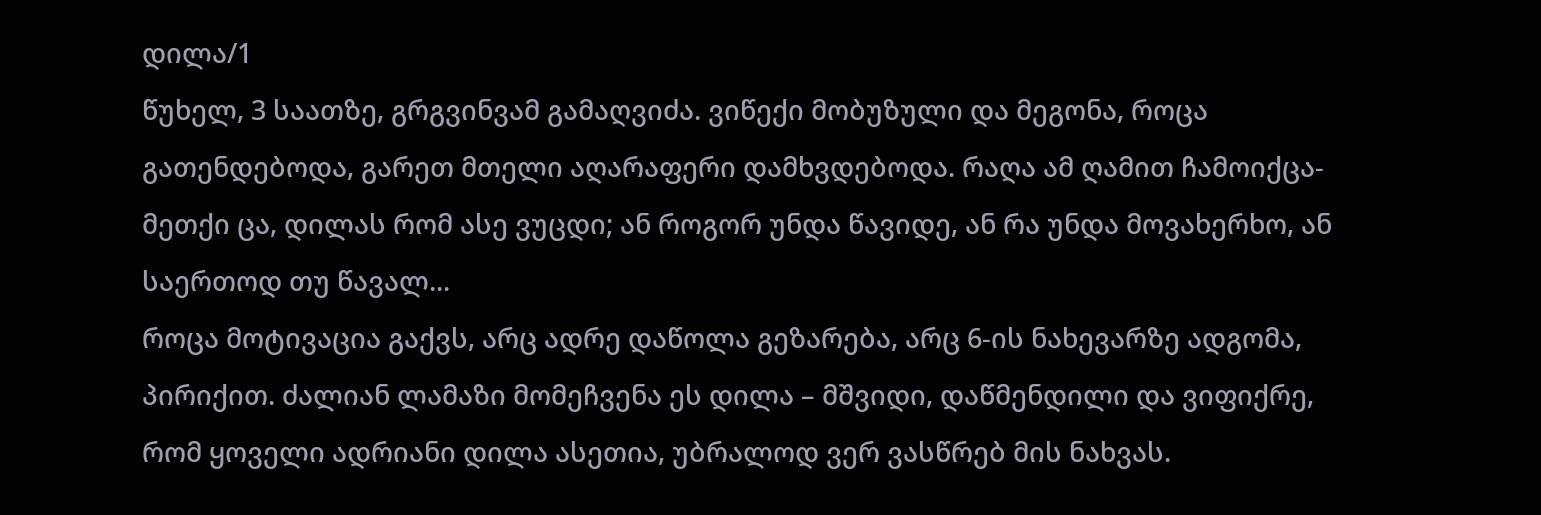დილა/1
წუხელ, 3 საათზე, გრგვინვამ გამაღვიძა. ვიწექი მობუზული და მეგონა, როცა გათენდებოდა, გარეთ მთელი აღარაფერი დამხვდებოდა. რაღა ამ ღამით ჩამოიქცა-მეთქი ცა, დილას რომ ასე ვუცდი; ან როგორ უნდა წავიდე, ან რა უნდა მოვახერხო, ან საერთოდ თუ წავალ...
როცა მოტივაცია გაქვს, არც ადრე დაწოლა გეზარება, არც 6-ის ნახევარზე ადგომა, პირიქით. ძალიან ლამაზი მომეჩვენა ეს დილა – მშვიდი, დაწმენდილი და ვიფიქრე, რომ ყოველი ადრიანი დილა ასეთია, უბრალოდ ვერ ვასწრებ მის ნახვას.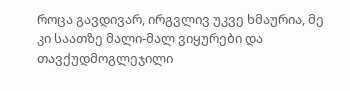როცა გავდივარ, ირგვლივ უკვე ხმაურია, მე კი საათზე მალი-მალ ვიყურები და თავქუდმოგლეჯილი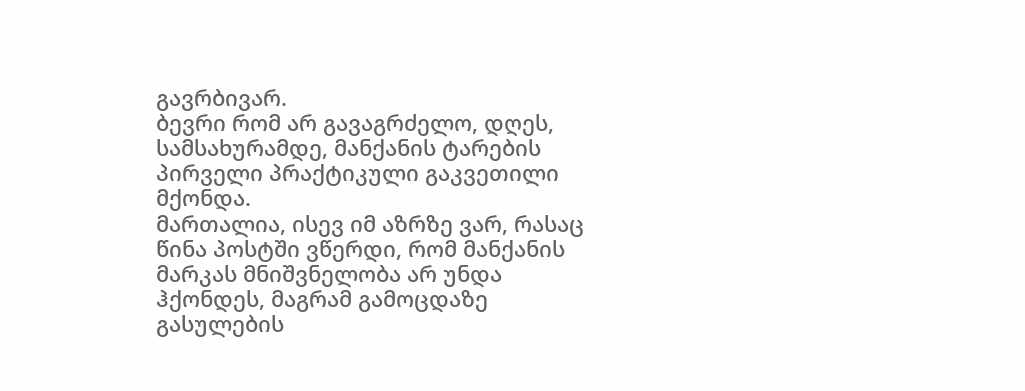გავრბივარ.
ბევრი რომ არ გავაგრძელო, დღეს, სამსახურამდე, მანქანის ტარების პირველი პრაქტიკული გაკვეთილი მქონდა.
მართალია, ისევ იმ აზრზე ვარ, რასაც წინა პოსტში ვწერდი, რომ მანქანის მარკას მნიშვნელობა არ უნდა ჰქონდეს, მაგრამ გამოცდაზე გასულების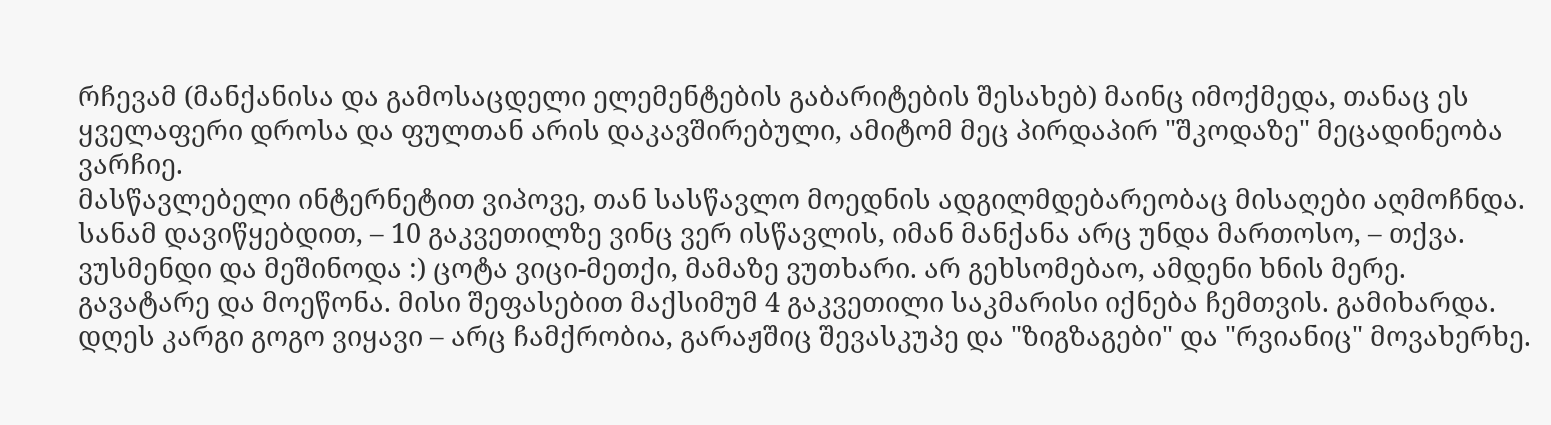რჩევამ (მანქანისა და გამოსაცდელი ელემენტების გაბარიტების შესახებ) მაინც იმოქმედა, თანაც ეს ყველაფერი დროსა და ფულთან არის დაკავშირებული, ამიტომ მეც პირდაპირ "შკოდაზე" მეცადინეობა ვარჩიე.
მასწავლებელი ინტერნეტით ვიპოვე, თან სასწავლო მოედნის ადგილმდებარეობაც მისაღები აღმოჩნდა. სანამ დავიწყებდით, – 10 გაკვეთილზე ვინც ვერ ისწავლის, იმან მანქანა არც უნდა მართოსო, – თქვა. ვუსმენდი და მეშინოდა :) ცოტა ვიცი-მეთქი, მამაზე ვუთხარი. არ გეხსომებაო, ამდენი ხნის მერე. გავატარე და მოეწონა. მისი შეფასებით მაქსიმუმ 4 გაკვეთილი საკმარისი იქნება ჩემთვის. გამიხარდა. დღეს კარგი გოგო ვიყავი – არც ჩამქრობია, გარაჟშიც შევასკუპე და "ზიგზაგები" და "რვიანიც" მოვახერხე.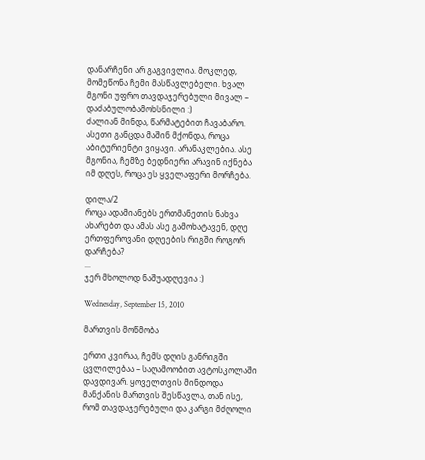დანარჩენი არ გაგვივლია. მოკლედ, მომეწონა ჩემი მასწავლებელი. ხვალ მგონი უფრო თავდაჯერებული მივალ – დაძაბულობამოხსნილი :)
ძალიან მინდა, წარმატებით ჩავაბარო. ასეთი განცდა მაშინ მქონდა, როცა აბიტურიენტი ვიყავი. არანაკლებია. ასე მგონია, ჩემზე ბედნიერი არავინ იქნება იმ დღეს, როცა ეს ყველაფერი მორჩება.

დილა/2
როცა ადამიანებს ერთმანეთის ნახვა ახარებთ და ამას ასე გამოხატავენ, დღე ერთფეროვანი დღეების რიგში როგორ დარჩება?
...
ჯერ მხოლოდ ნაშუადღევია :)

Wednesday, September 15, 2010

მართვის მოწმობა

ერთი კვირაა, ჩემს დღის განრიგში ცვლილებაა – საღამოობით ავტოსკოლაში დავდივარ. ყოველთვის მინდოდა მანქანის მართვის შესწავლა, თან ისე, რომ თავდაჯერებული და კარგი მძღოლი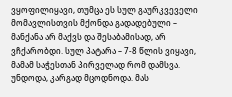ვყოფილიყავი, თუმცა ეს სულ გაურკვეველი მომავლისთვის მქონდა გადადებული – მანქანა არ მაქვს და შესაბამისად, არ ვჩქარობდი. სულ პატარა – 7-8 წლის ვიყავი, მამამ საჭესთან პირველად რომ დამსვა. უნდოდა, კარგად მცოდნოდა. მას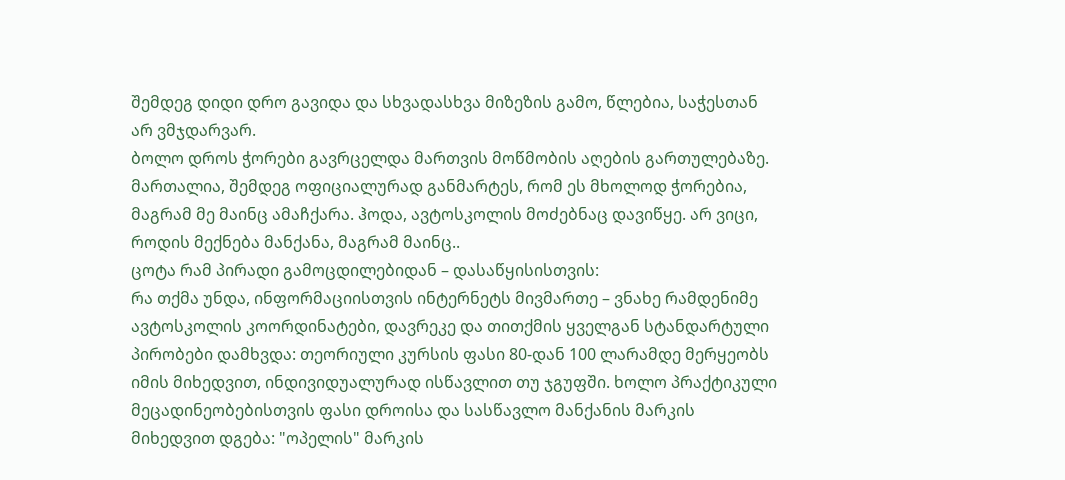შემდეგ დიდი დრო გავიდა და სხვადასხვა მიზეზის გამო, წლებია, საჭესთან არ ვმჯდარვარ.
ბოლო დროს ჭორები გავრცელდა მართვის მოწმობის აღების გართულებაზე. მართალია, შემდეგ ოფიციალურად განმარტეს, რომ ეს მხოლოდ ჭორებია, მაგრამ მე მაინც ამაჩქარა. ჰოდა, ავტოსკოლის მოძებნაც დავიწყე. არ ვიცი, როდის მექნება მანქანა, მაგრამ მაინც..
ცოტა რამ პირადი გამოცდილებიდან – დასაწყისისთვის:
რა თქმა უნდა, ინფორმაციისთვის ინტერნეტს მივმართე – ვნახე რამდენიმე ავტოსკოლის კოორდინატები, დავრეკე და თითქმის ყველგან სტანდარტული პირობები დამხვდა: თეორიული კურსის ფასი 80-დან 100 ლარამდე მერყეობს იმის მიხედვით, ინდივიდუალურად ისწავლით თუ ჯგუფში. ხოლო პრაქტიკული მეცადინეობებისთვის ფასი დროისა და სასწავლო მანქანის მარკის მიხედვით დგება: "ოპელის" მარკის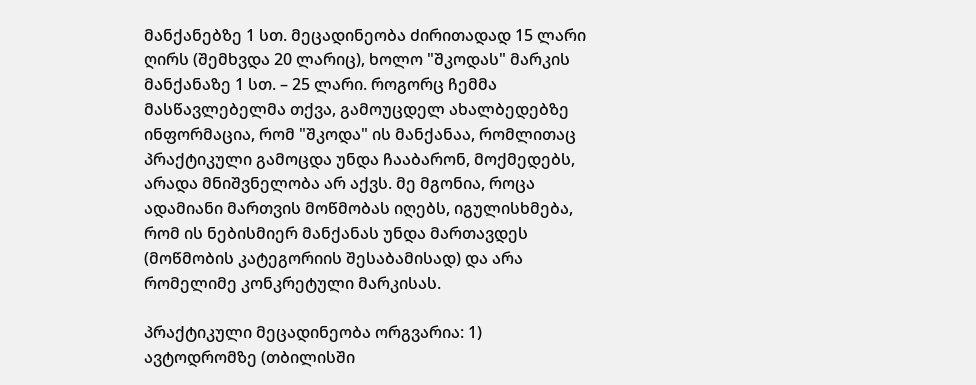მანქანებზე 1 სთ. მეცადინეობა ძირითადად 15 ლარი ღირს (შემხვდა 20 ლარიც), ხოლო "შკოდას" მარკის მანქანაზე 1 სთ. – 25 ლარი. როგორც ჩემმა მასწავლებელმა თქვა, გამოუცდელ ახალბედებზე ინფორმაცია, რომ "შკოდა" ის მანქანაა, რომლითაც პრაქტიკული გამოცდა უნდა ჩააბარონ, მოქმედებს, არადა მნიშვნელობა არ აქვს. მე მგონია, როცა ადამიანი მართვის მოწმობას იღებს, იგულისხმება, რომ ის ნებისმიერ მანქანას უნდა მართავდეს (მოწმობის კატეგორიის შესაბამისად) და არა რომელიმე კონკრეტული მარკისას.

პრაქტიკული მეცადინეობა ორგვარია: 1) ავტოდრომზე (თბილისში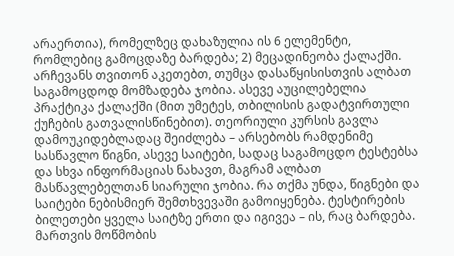არაერთია), რომელზეც დახაზულია ის 6 ელემენტი, რომლებიც გამოცდაზე ბარდება; 2) მეცადინეობა ქალაქში. არჩევანს თვითონ აკეთებთ, თუმცა დასაწყისისთვის ალბათ საგამოცდოდ მომზადება ჯობია. ასევე აუცილებელია პრაქტიკა ქალაქში (მით უმეტეს, თბილისის გადატვირთული ქუჩების გათვალისწინებით). თეორიული კურსის გავლა დამოუკიდებლადაც შეიძლება – არსებობს რამდენიმე სასწავლო წიგნი, ასევე საიტები, სადაც საგამოცდო ტესტებსა და სხვა ინფორმაციას ნახავთ, მაგრამ ალბათ მასწავლებელთან სიარული ჯობია. რა თქმა უნდა, წიგნები და საიტები ნებისმიერ შემთხვევაში გამოიყენება. ტესტირების ბილეთები ყველა საიტზე ერთი და იგივეა – ის, რაც ბარდება. მართვის მოწმობის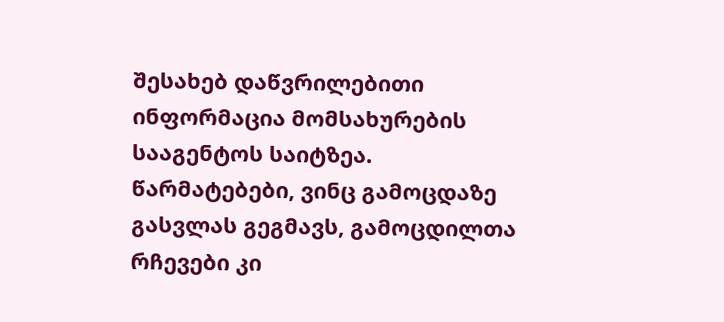შესახებ დაწვრილებითი ინფორმაცია მომსახურების სააგენტოს საიტზეა.
წარმატებები, ვინც გამოცდაზე გასვლას გეგმავს, გამოცდილთა რჩევები კი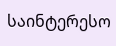საინტერესო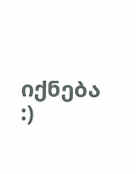იქნება :)